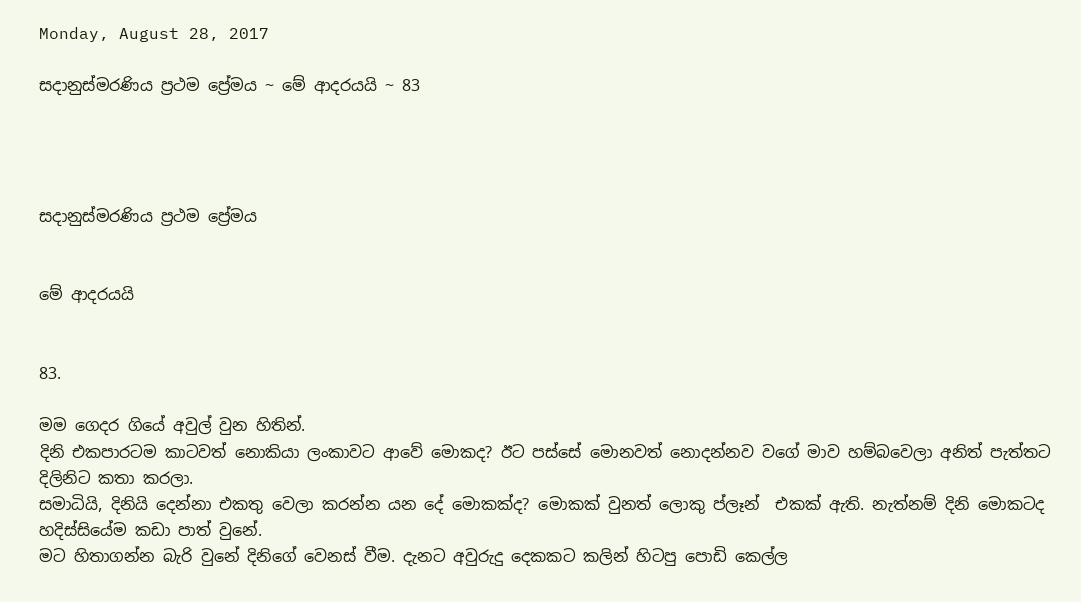Monday, August 28, 2017

සදානුස්මරණිය ප්‍රථම ප්‍රේමය ~ මේ ආදරයයි ~ 83




සදානුස්මරණිය ප්‍රථම ප්‍රේමය


මේ ආදරයයි


83.

මම ගෙදර ගියේ අවුල් වුන හිතින්.
දිනි එකපාරටම කාටවත් නොකියා ලංකාවට ආවේ මොකද? ඊට පස්සේ මොනවත් නොදන්නව වගේ මාව හම්බවෙලා අනිත් පැත්තට දිලිනිට කතා කරලා.
සමාධියි, දිනියි දෙන්නා එකතු වෙලා කරන්න යන දේ මොකක්ද? මොකක් වුනත් ලොකු ප්ලෑන්  එකක් ඇති. නැත්නම් දිනි මොකටද හදිස්සියේම කඩා පාත් වුනේ.
මට හිතාගන්න බැරි වුනේ දිනිගේ වෙනස් වීම. දැනට අවුරුදු දෙකකට කලින් හිටපු පොඩි කෙල්ල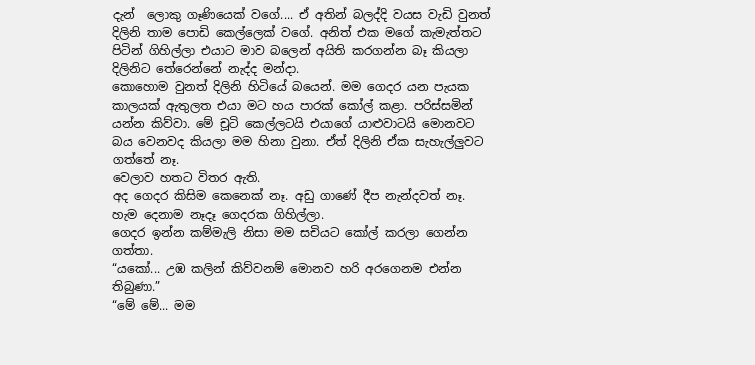දැන්  ලොකු ගෑණියෙක් වගේ.... ඒ අතින් බලද්දි වයස වැඩි වුනත් දිලිනි තාම පොඩි කෙල්ලෙක් වගේ. අනිත් එක මගේ කැමැත්තට පිටින් ගිහිල්ලා එයාට මාව බලෙන් අයිති කරගන්න බෑ කියලා දිලිනිට තේරෙන්නේ නැද්ද මන්දා.
කොහොම වුනත් දිලිනි හිටියේ බයෙන්. මම ගෙදර යන පැයක කාලයක් ඇතුලත එයා මට හය පාරක් කෝල් කළා. පරිස්සමින් යන්න කිව්වා. මේ ‍චූටි කෙල්ලටයි එයාගේ යාළුවාටයි මොනවට බය වෙනවද කියලා මම හිනා වුනා. ඒත් දිලිනි ඒක සැහැල්ලුවට ගත්තේ නෑ.
වෙලාව හතට විතර ඇති.
අද ගෙදර කිසිම කෙනෙක් නෑ. අඩු ගාණේ දීප නැන්දවත් නෑ. හැම දෙනාම නෑදෑ ගෙදරක ගිහිල්ලා.
ගෙදර ඉන්න කම්මැලි නිසා මම සචියට කෝල් කරලා ගෙන්න ගත්තා.
“යකෝ... උඹ කලින් කිව්වනම් මොනව හරි අරගෙනම එන්න තිබුණා.”
“මේ මේ... මම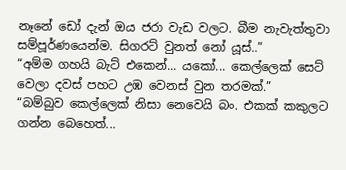නෑනේ ඩෝ දැන් ඔය ජරා වැඩ වලට. බීම නැවැත්තුවා සම්පූර්ණයෙන්ම. සිගරට් වුනත් නෝ යූස්..”
“අම්ම ගහයි බැට් එකෙන්... යකෝ... කෙල්ලෙක් සෙට් වෙලා දවස් පහට උඹ වෙනස් වුන තරමක්.”
“බම්බුව කෙල්ලෙක් නිසා නෙවෙයි බං. එකක් කකුලට ගන්න බෙහෙත්...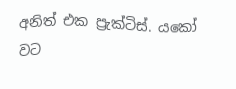අනිත් එක ප්‍රැක්ටිස්. යකෝ වට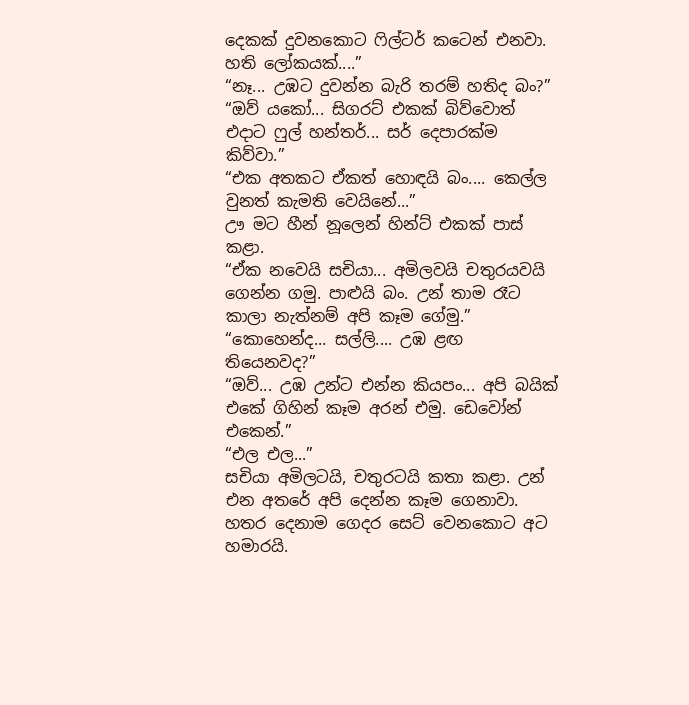දෙකක් දුවනකොට ෆිල්ටර් කටෙන් එනවා. හති ලෝකයක්....”
“නෑ... උඹට දුවන්න බැරි තරම් හතිද බං?”
“ඔව් යකෝ... සිගරට් එකක් බිව්වොත් එදාට ෆුල් හන්තර්... සර් දෙපාරක්ම කිව්වා.”
“එක අතකට ඒකත් හොඳයි බං.... කෙල්ල වුනත් කැමති වෙයිනේ...”
ඌ මට හීන් නූලෙන් හින්ට් එකක් පාස් කළා.
“ඒක නවෙයි සචියා... අමිලවයි චතුරයවයි ගෙන්න ගමු. පාළුයි බං. උන් තාම රෑට කාලා නැත්නම් අපි කෑම ගේමු.”
“කොහෙන්ද... සල්ලි.... උඹ ළඟ තියෙනවද?”
“ඔව්... උඹ උන්ට එන්න කියපං... අපි බයික් එකේ ගිහින් කෑම අරන් එමු. ඩෙවෝන් එකෙන්.”
“එල එල...”
සචියා අමිලටයි, චතුරටයි කතා කළා. උන් එන අතරේ අපි දෙන්න කෑම ගෙනාවා.
හතර දෙනාම ගෙදර සෙට් වෙනකොට අට හමාරයි.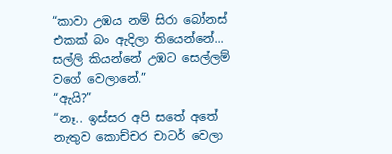“කාවා උඹය නම් සිරා බෝනස් එකක් බං ඇදිලා තියෙන්නේ... සල්ලි කියන්නේ උඹට සෙල්ලම් වගේ වෙලානේ.”
“ඇයි?”
“නෑ.. ඉස්සර අපි සතේ අතේ නැතුව කොච්චර චාටර් වෙලා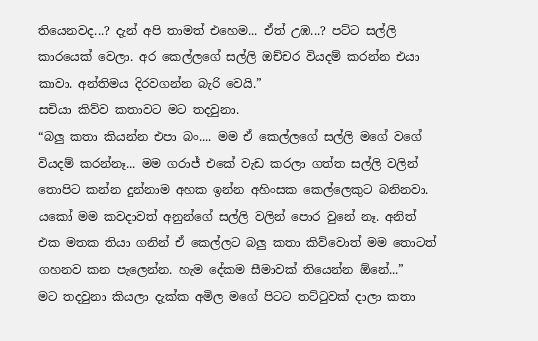තියෙනවද...? දැන් අපි තාමත් එහෙම... ඒත් උඹ...? පට්ට සල්ලි කාරයෙක් වෙලා. අර කෙල්ලගේ සල්ලි ඔච්චර වියදම් කරන්න එයා කාවා. අන්තිමය දිරවගන්න බැරි වෙයි.”
සචියා කිව්ව කතාවට මට තදවුනා.
“බලු කතා කියන්න එපා බං.... මම ඒ කෙල්ලගේ සල්ලි මගේ වගේ වියදම් කරන්නෑ... මම ගරාජ් එකේ වැඩ කරලා ගත්ත සල්ලි වලින් තොපිට කන්න දුන්නාම අහක ඉන්න අහිංසක කෙල්ලෙකුට බනිනවා. යකෝ මම කවදාවත් අනුන්ගේ සල්ලි වලින් පොර වුනේ නෑ. අනිත් එක මතක තියා ගනින් ඒ කෙල්ලට බලු කතා කිව්වොත් මම තොටත් ගහනව කන පැලෙන්න. හැම දේකම සීමාවක් තියෙන්න ඕනේ...”
මට තදවුනා කියලා දැක්ක අමිල මගේ පිට‍ට තට්ටුවක් දාලා කතා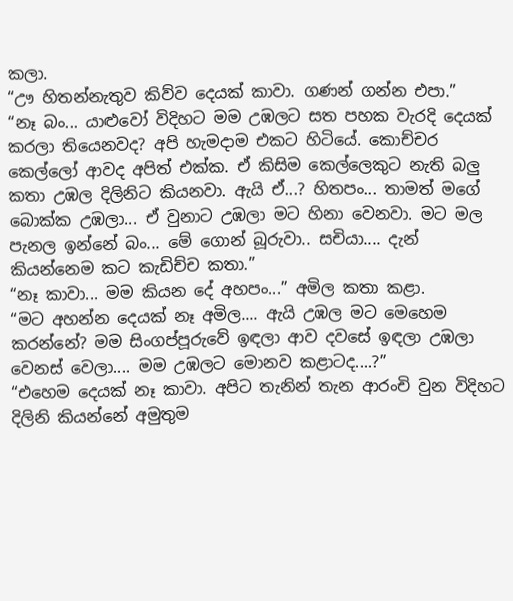කලා.
“ඌ හිතන්නැතුව කිව්ව දෙයක් කාවා. ගණන් ගන්න එපා.”
“නෑ බං... යාළුවෝ විදිහට මම උඹලට සත පහක වැරදි දෙයක් කරලා තියෙනවද? අපි හැමදාම එකට හිටියේ. කොච්චර කෙල්ලෝ ආවද අපිත් එක්ක. ඒ කිසිම කෙල්ලෙකුට නැති බලු කතා උඹල දිලිනිට කියනවා. ඇයි ඒ...? හිතපං... තාමත් මගේ බොක්ක උඹලා... ඒ වුනාට උඹලා මට හිනා වෙනවා. මට මල පැනල ඉන්නේ බං... මේ ගොන් බූරුවා.. සචියා.... දැන් කියන්නෙම කට කැඩිච්ච කතා.”
“නෑ කාවා... මම කියන දේ අහපං...” අමිල කතා කළා.
“මට අහන්න දෙයක් නෑ අමිල.... ඇයි උඹල මට මෙහෙම කරන්නේ? මම සිංගප්පූරුවේ ඉඳලා ආව දවසේ ඉඳලා උඹලා වෙනස් වෙලා.... මම උඹලට මොනව කළාටද....?”
“එහෙම දෙයක් නෑ කාවා. අපිට තැනින් තැන ආරංචි වුන විදිහට දිලිනි කියන්නේ අමුතුම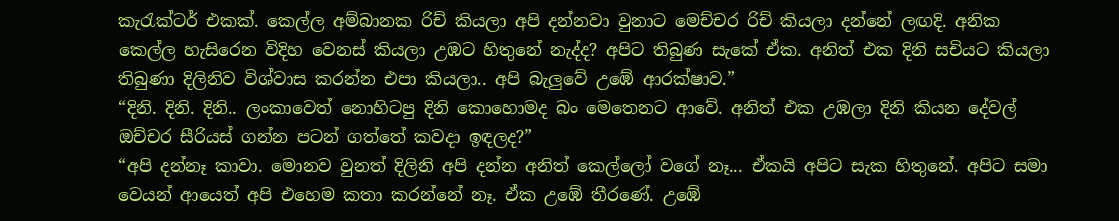කැරැක්ටර් එකක්. කෙල්ල අම්බානක රිච් කියලා අපි දන්නවා වුනාට මෙච්චර රිච් කියලා දන්නේ ලඟදි. අනික කෙල්ල හැසිරෙන විදිහ වෙනස් කියලා උඹට හිතුනේ නැද්ද? අපිට තිබුණ සැකේ ඒක. අනිත් එක දිනි සචියට කියලා තිබුණා දිලිනිව විශ්වාස කරන්න එපා කියලා.. අපි බැලුවේ උඹේ ආරක්ෂාව.”
“දිනි. දිනි. දිනි.. ලංකාවෙත් නොහිටපු දිනි කොහොමද බං මෙතෙනට ආවේ. අනිත් එක උඹලා දිනි කියන ‍දේවල් ඔච්චර සීරියස් ගන්න පටන් ගත්තේ කවදා ඉඳලද?”
“අපි දන්නෑ කාවා. මොනව වුනත් දිලිනි අපි දන්න අනිත් කෙල්ලෝ වගේ නෑ... ඒකයි අපිට සැක හිතුනේ. අපිට සමා වෙයන් ආයෙත් අපි එහෙම කතා කරන්නේ නෑ. ඒක උඹේ තීරණේ. උඹේ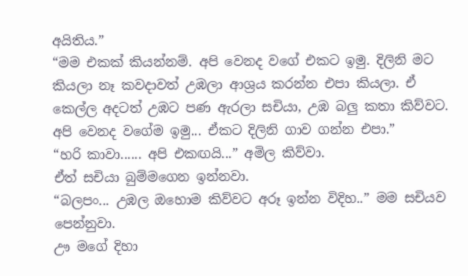අයිතිය.”
“මම එකක් කියන්නම්. අපි වෙනද වගේ එකට ඉමු. දිලිනි මට කියලා නෑ කවදාවත් උඹලා ආශ්‍රය කරන්න එපා කියලා. ඒ කෙල්ල අදටත් උඹට පණ ඇරලා සචියා, උඹ බලු කතා කිව්වට. අපි වෙනද වගේම ඉමු... ඒකට දිලිනි ගාව ගන්න එපා.”
“හරි කාවා...... අපි එකඟයි...” අමිල කිව්වා.
ඒත් සචියා බුම්මගෙන ඉන්නවා.
“බලපං... උඹල ඔහොම කිව්වට අරූ ඉන්න විදිහ..” මම සචියව පෙන්නුවා.
ඌ මගේ දිහා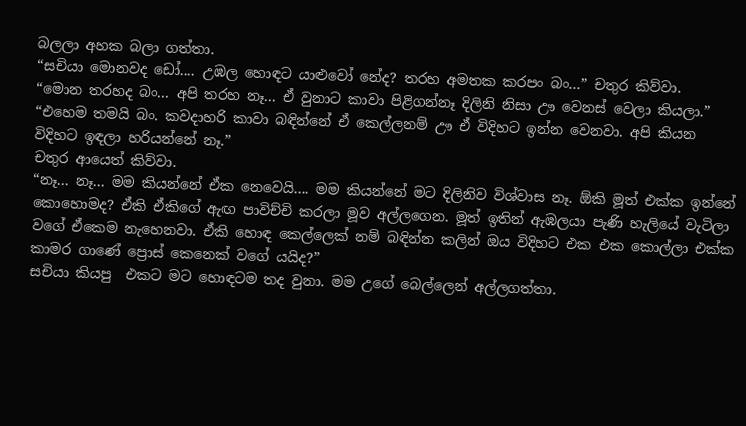බලලා අහක බලා ගත්තා.
“සචියා මොනවද ඩෝ.... උඹල හොඳට යාළුවෝ නේද? තරහ අමතක කරපං බං...” චතුර කිව්වා.
“මොන තරහද බං... අපි තරහ නෑ... ඒ වුනාට කාවා පිළිගන්නෑ දිලිනි නිසා ඌ වෙනස් වෙලා කියලා.”
“එහෙම තමයි බං. කවදාහරි කාවා බඳින්නේ ඒ කෙල්ලනම් ඌ ඒ විදිහට ඉන්න වෙනවා. අපි කියන විදිහට ඉඳලා හරියන්නේ නෑ.”
චතුර ආයෙත් කිව්වා.
“නෑ... නෑ... මම කියන්නේ ඒක නෙවෙයි.... මම කියන්නේ මට දිලිනිව විශ්වාස නෑ. ඕකි මූත් එක්ක ඉන්නේ කොහොමද? ඒකි ඒකිගේ ඇඟ පාවිච්චි කරලා මූව අල්ලගෙන. මූත් ඉතින් ඇඹලයා පැණි හැලියේ වැටිලා වගේ ඒකෙම නැහෙනවා. ඒකි හොඳ කෙල්ලෙක් නම් බඳින්න කලින් ඔය විදිහට එක එක කොල්ලා එක්ක කාමර ගාණේ ප්‍රොස් කෙනෙක් වගේ යයිද?”
සචියා කියපු  එකට මට හොඳටම තද වුනා. මම උගේ බෙල්ලෙන් අල්ලගත්තා.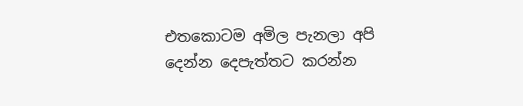එතකොටම අමිල පැනලා අපි දෙන්න දෙපැත්තට කරන්න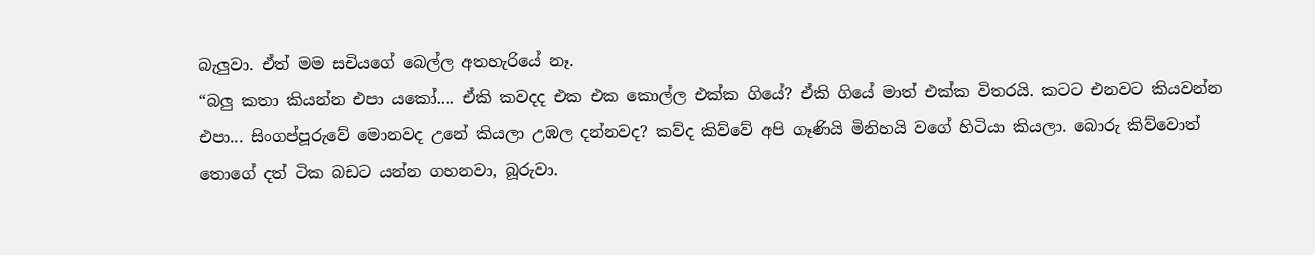බැලුවා. ඒත් මම සචියගේ බෙල්ල අතහැරියේ නෑ.
“බලු කතා කියන්න එපා යකෝ.... ඒකි කවදද එක එක කොල්ල එක්ක ගියේ? ඒකි ගියේ මාත් එක්ක විතරයි. කටට එනවට කියවන්න එපා... සිංගප්පූරුවේ මොනවද උනේ කියලා උඹල දන්නවද? කව්ද කිව්වේ අපි ගෑණියි මිනිහයි වගේ හිටියා කියලා. බොරු කිව්වොත් තොගේ දත් ටික බඩට යන්න ගහනවා, බූරුවා.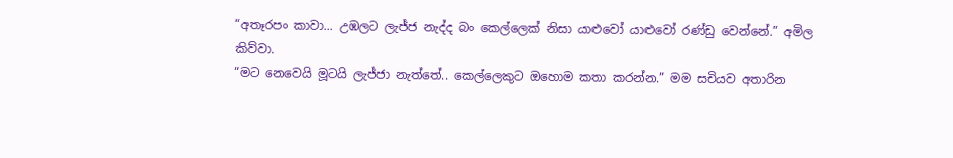“අතෑරපං කාවා... උඹලට ලැජ්ජ නැද්ද බං කෙල්ලෙක් නිසා යාළුවෝ යාළුවෝ රණ්ඩු වෙන්නේ.” අමිල කිව්වා.
“මට නෙවෙයි මූටයි ලැජ්ජා නැත්තේ.. කෙල්ලෙකුට ඔහොම කතා කරන්න.” මම සචියව අතාරින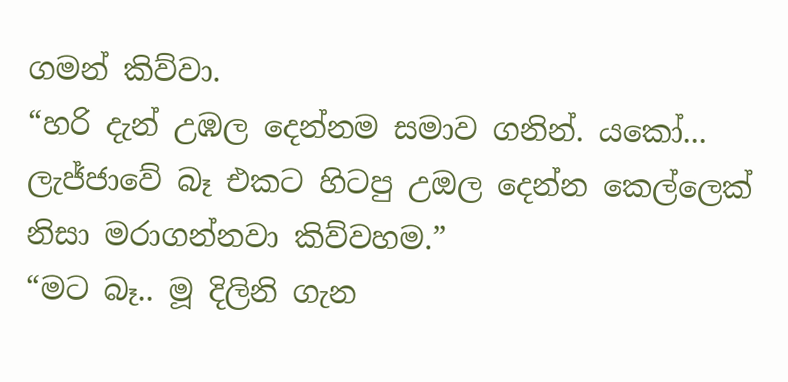ගමන් කිව්වා.
“හරි දැන් උඹල දෙන්නම සමාව ගනින්. යකෝ... ලැජ්ජාවේ බෑ එකට හිටපු උඔල දෙන්න කෙල්ලෙක් නිසා මරාගන්නවා කිව්වහම.”
“මට බෑ.. මූ දිලිනි ගැන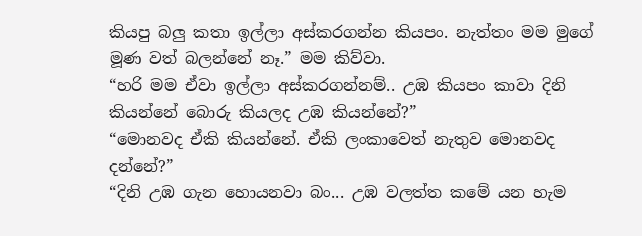කියපු බලු කතා ඉල්ලා අස්කරගන්න කියපං. නැත්තං මම මුගේ මූණ වත් බලන්නේ නෑ.” මම කිව්වා.
“හරි මම ඒවා ඉල්ලා අස්කරගන්නම්.. උඹ කියපං කාවා දිනි කියන්නේ බොරු කියලද උඹ කියන්නේ?”
“මොනවද ඒකි කියන්නේ. ඒකි ලංකාවෙත් නැතුව මොනවද දන්නේ?”
“දිනි උඹ ගැන හොයනවා බං... උඹ වලත්ත කමේ යන හැම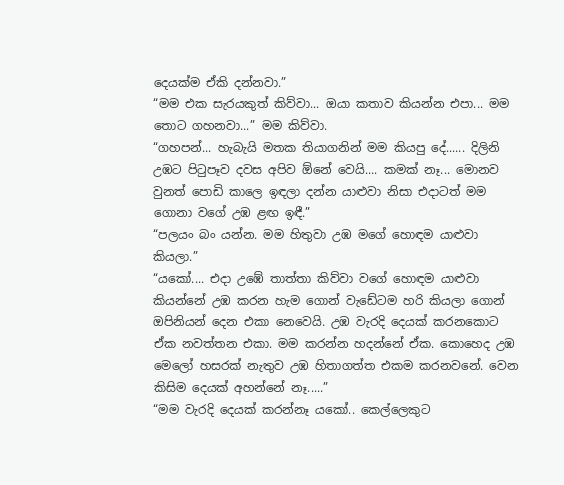දෙයක්ම ඒකි දන්නවා.”
“මම එක සැරයකුත් කිව්වා... ඔයා කතාව කියන්න එපා... මම තොට ගහනවා...” මම කිව්වා.
“ගහපන්... හැබැයි මතක තියාගනින් මම කියපු දේ...... දිලිනි උඹට පිටුපෑව දවස අපිව ඕනේ වෙයි.... කමක් නෑ... මොනව වුනත් පොඩි කාලෙ ඉඳලා දන්න යාළුවා නිසා එදාටත් මම ගොනා වගේ උඹ ළඟ ඉඳී.”
“පලයං බං යන්න. මම හිතුවා උඹ මගේ හොඳම යාළුවා කියලා.”
“යකෝ.... එදා උඹේ තාත්තා කිව්වා වගේ හොඳම යාළුවා කියන්නේ උඹ කරන හැම ගොන් වැඩේටම හරි කියලා ගොන් ඔපිනියන් දෙන එකා නෙවෙයි. උඹ වැරදි දෙයක් කරනකොට ඒක නවත්තන එකා. මම කරන්න හදන්නේ ඒක. කොහෙද උඹ මෙලෝ හසරක් නැතුව උඹ හිතාගත්ත එකම කරනවනේ. වෙන කිසිම දෙයක් අහන්නේ නෑ.....”
“මම වැරදි දෙයක් කරන්නෑ යකෝ.. කෙල්ලෙකුට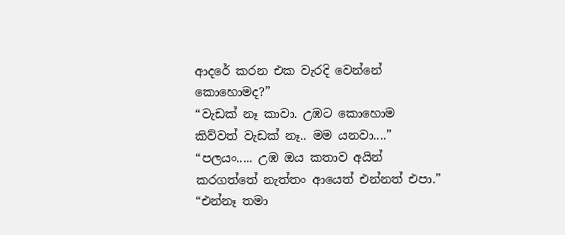ආදරේ කරන එක වැරදි වෙන්නේ කොහොමද?”
“වැඩක් නෑ කාවා. උඹට කොහොම කිව්වත් වැඩක් නෑ.. මම යනවා....”
“පලයං..... උඹ ඔය කතාව අයින් කරගත්තේ නැත්තං ආයෙත් එන්නත් එපා.”
“එන්නෑ තමා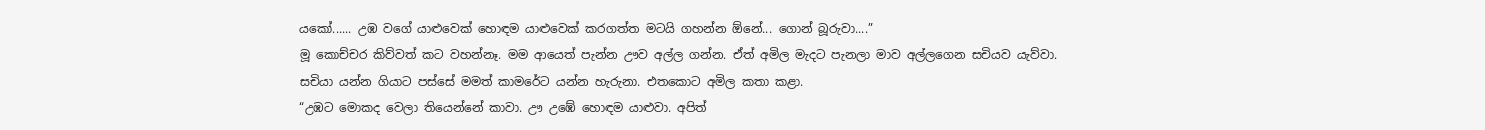යකෝ...... උඹ වගේ යාළුවෙක් හොඳම යාළුවෙක් කරගත්ත මටයි ගහන්න ඕනේ... ගොන් බූරුවා....”
මූ කොච්චර කිව්වත් කට වහන්නෑ. මම ආයෙත් පැන්න ඌව අල්ල ගන්න. ඒත් අමිල මැදට පැනලා මාව අල්ලගෙන සචියව යැව්වා.
සචියා යන්න ගියාට පස්සේ මමත් කාමරේට යන්න හැරුනා. එතකොට අමිල කතා කළා.
“උඹට මොකද වෙලා තියෙන්නේ කාවා. ඌ උඹේ හොඳම යාළුවා. අපිත්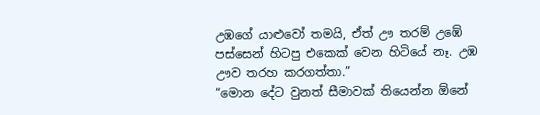උඹගේ යාළුවෝ තමයි, ඒත් ඌ තරම් උඹේ පස්සෙන් හිටපු එකෙක් වෙන හිටියේ නෑ. උඹ ඌව තරහ කරගත්තා.”
“මොන දේට වුනත් සීමාවක් තියෙන්න ඕනේ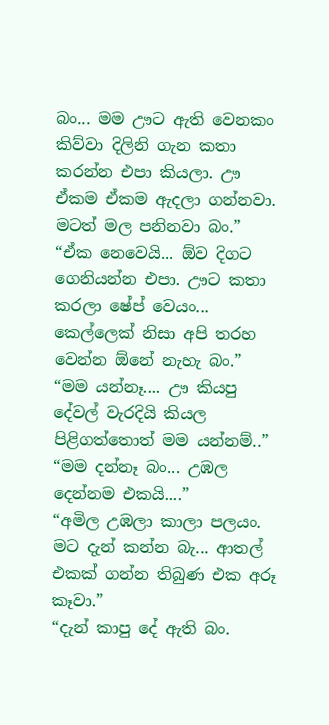බං... මම ඌට ඇති වෙනකං කිව්වා දිලිනි ගැන කතා කරන්න එපා කියලා. ඌ ඒකම ඒකම ඇදලා ගන්නවා. මටත් මල පනිනවා බං.”
“ඒක නෙවෙයි... ඕව දිගට ගෙනියන්න එපා. ඌට කතා කරලා ෂේප් වෙයං... කෙල්ලෙක් නිසා අපි තරහ වෙන්න ඕනේ නැහැ බං.”
“මම යන්නෑ.... ඌ කියපු දේවල් වැරදියි කියල පිළිගත්තොත් මම යන්නම්..”
“මම දන්නෑ බං... උඹල දෙන්නම එකයි....”
“අමිල උඹලා කාලා පලයං. මට දැන් කන්න බැ... ආතල් එකක් ගන්න තිබුණ එක අරූ කෑවා.”
“දැන් කාපු දේ ඇති බං.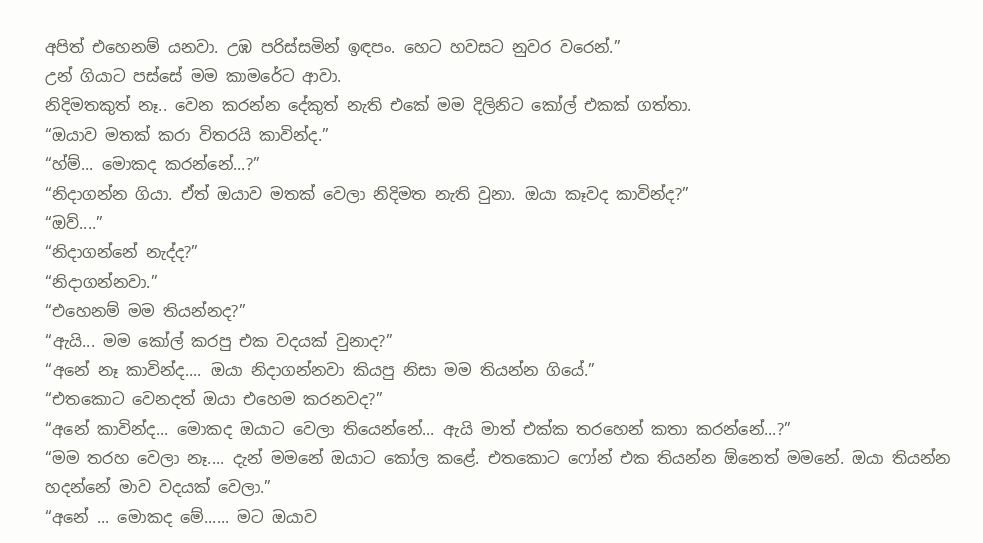අපිත් එහෙනම් යනවා. උඹ පරිස්සමින් ඉඳපං. හෙට හවසට නුවර වරෙන්.”
උන් ගියාට පස්සේ මම කාමරේට ආවා.
නිදිමතකුත් නෑ.. වෙන කරන්න දේකුත් නැති එකේ මම දිලිනිට කෝල් එකක් ගත්තා.
“ඔයාව මතක් කරා විතරයි කාවින්ද.”
“හ්ම්... මොකද කරන්නේ...?”
“නිදාගන්න ගියා. ඒත් ඔයාව මතක් වෙලා නිදිමත නැති වුනා. ඔයා කෑවද කාවින්ද?”
“ඔව්....”
“නිදාගන්නේ නැද්ද?”
“නිදාගන්නවා.”
“එහෙනම් මම තියන්නද?”
“ඇයි... මම කෝල් කරපු එක වදයක් වුනාද?”
“අනේ නෑ කාවින්ද.... ඔයා නිදාගන්නවා කියපු නිසා මම තියන්න ගියේ.”
“එතකොට වෙනදත් ඔයා එහෙම කරනවද?”
“අනේ කාවින්ද... මොකද ඔයාට වෙලා තියෙන්නේ... ඇයි මාත් එක්ක තරහෙන් කතා කරන්නේ...?”
“මම තරහ වෙලා නෑ.... දැන් මමනේ ඔයාට කෝල කළේ. එතකොට ෆෝන් එක තියන්න ඕනෙත් මමනේ. ඔයා තියන්න හදන්නේ මාව වදයක් වෙලා.”
“අනේ ... මොකද මේ...... මට ඔයාව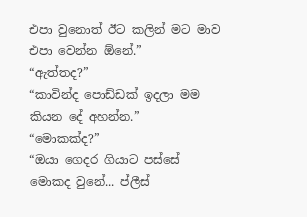එපා වුනොත් ඊට කලින් මට මාව එපා වෙන්න ඕනේ.”
“ඇත්තද?”
“කාවින්ද පොඩ්ඩක් ඉදලා මම කියන දේ අහන්න.”
“මොකක්ද?”
“ඔයා ගෙදර ගියාට පස්සේ මොකද වුනේ... ප්ලීස්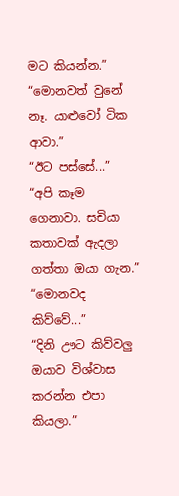මට කියන්න.”
“මොනවත් වුනේ නෑ. යාළුවෝ ටික ආවා.”
“ඊට පස්සේ...”
“අපි කෑම ගෙනාවා. සචියා කතාවක් ඇදලා ගත්තා ඔයා ගැන.”
“මොනවද කිව්වේ...”
“දිනි ඌට කිව්වලු ඔයාව විශ්වාස කරන්න එපා කියලා.”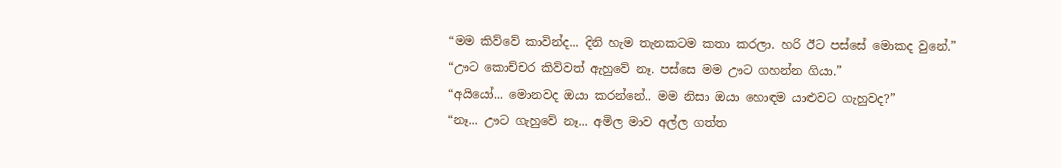“මම කිව්වේ කාවින්ද... දිනි හැම තැනකටම කතා කරලා. හරි ඊට පස්සේ මොකද වුනේ.”
“ඌට කොච්චර කිව්වත් ඇහුවේ නෑ. පස්සෙ මම ඌට ගහන්න ගියා.”
“අයියෝ... මොනවද ඔයා කරන්නේ.. මම නිසා ඔයා හොඳම යාළුවට ගැහුවද?”
“නෑ... ඌට ගැහුවේ නෑ... අමිල මාව අල්ල ගත්ත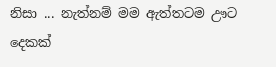නිසා ... නැත්නම් මම ඇත්තටම ඌට දෙකක්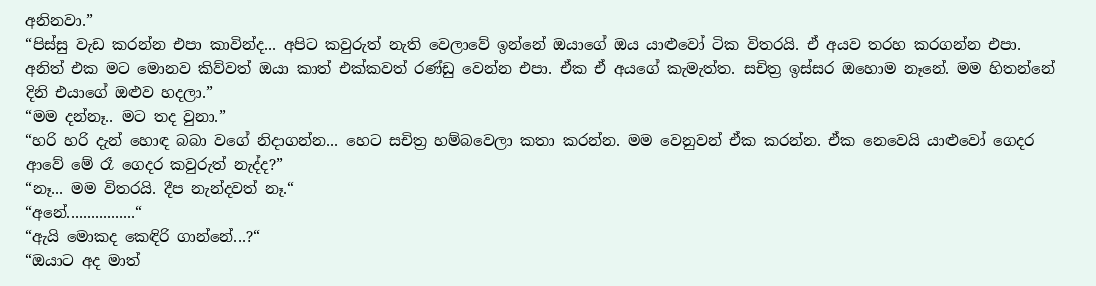අනිනවා.”
“පිස්සු වැඩ කරන්න එපා කාවින්ද... අපිට කවුරුත් නැති වෙලාවේ ඉන්නේ ඔයාගේ ඔය යාළුවෝ ටික විතරයි. ඒ අයව තරහ කරගන්න එපා. අනිත් එක මට මොනව කිව්වත් ඔයා කාත් එක්කවත් රණ්ඩු වෙන්න එපා. ඒක ඒ අයගේ කැමැත්ත. සචිත්‍ර ඉස්සර ඔහොම නෑනේ. මම හිතන්නේ දිනි එයාගේ ඔළුව හදලා.”
“මම දන්නෑ.. මට තද වුනා.”
“හරි හරි දැන් හොඳ බබා වගේ නිදාගන්න... හෙට සචිත්‍ර හම්බවෙලා කතා කරන්න. මම වෙනුවන් ඒක කරන්න. ඒක නෙවෙයි යාළුවෝ ගෙදර ආවේ මේ රෑ ගෙදර කවුරුත් නැද්ද?”
“නෑ... මම විතරයි. දීප නැන්දවත් නෑ.“
“අනේ.................“
“ඇයි මොකද කෙඳිරි ගාන්නේ...?“
“ඔයාට අද මාත්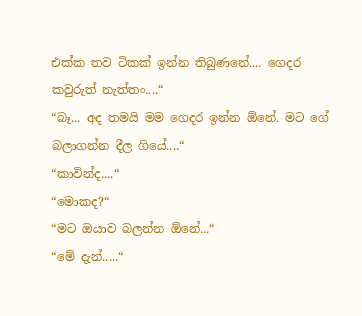එක්ක තව ටිකක් ඉන්න තිබුණනේ.... ගෙදර කවුරුත් නැත්තං....“
“බෑ... අද තමයි මම ගෙදර ඉන්න ඕනේ. මට ගේ බලාගන්න දීල ගියේ....“
“කාවින්ද....“
“මොකද?“
“මට ඔයාව බලන්න ඕනේ...“
“මේ දැන්.....“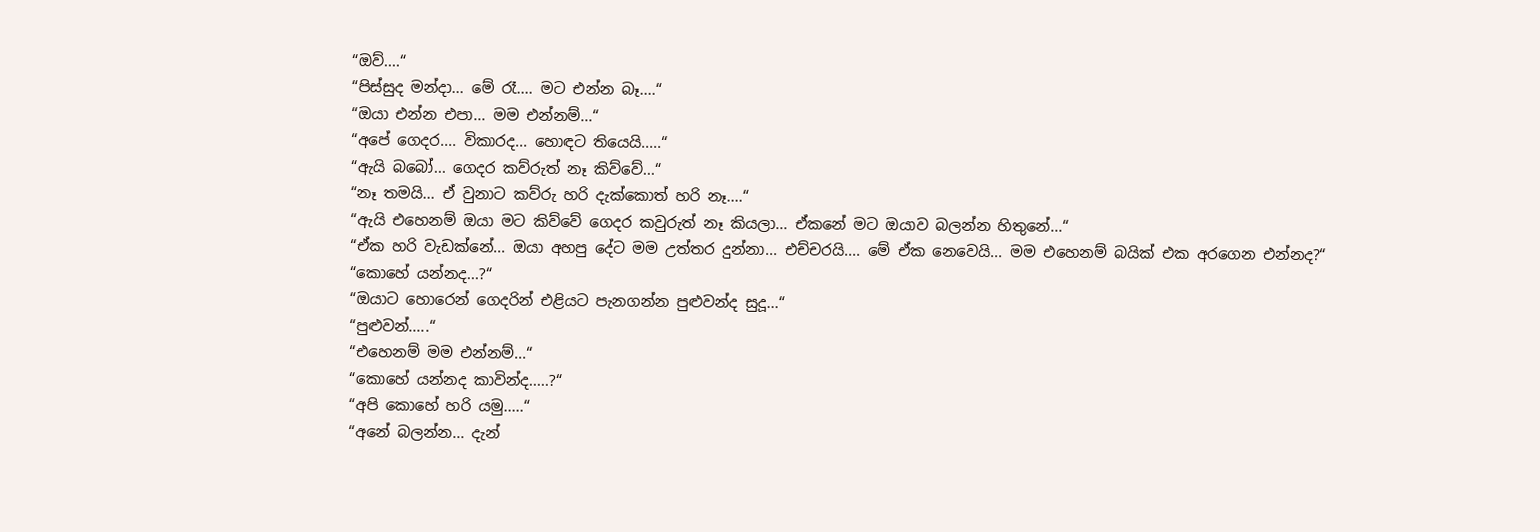“ඔව්....“
“පිස්සුද මන්දා... මේ රෑ.... මට එන්න බෑ....“
“ඔයා එන්න එපා... මම එන්නම්...“
“අපේ ගෙදර.... විකාරද... හොඳට තියෙයි.....“
“ඇයි බබෝ... ගෙදර කව්රුත් නෑ කිව්වේ...“
“නෑ තමයි... ඒ වුනාට කව්රු හරි දැක්කොත් හරි නෑ....“
“ඇයි එහෙනම් ඔයා මට කිව්වේ ගෙදර කවුරුත් නෑ කියලා... ඒකනේ මට ඔයාව බලන්න හිතුනේ...“
“ඒක හරි වැඩක්නේ... ඔයා අහපු දේට මම උත්තර දුන්නා... එච්චරයි.... මේ ඒක නෙවෙයි... මම එහෙනම් බයික් එක අරගෙන එන්නද?“
“කොහේ යන්නද...?“
“ඔයාට හොරෙන් ගෙදරින් එළියට පැනගන්න පුළුවන්ද සුදූ...“
“පුළුවන්.....“
“එහෙනම් මම එන්නම්...“
“කොහේ යන්නද කාවින්ද.....?“
“අපි කොහේ හරි යමු.....“
“අනේ බලන්න... දැන්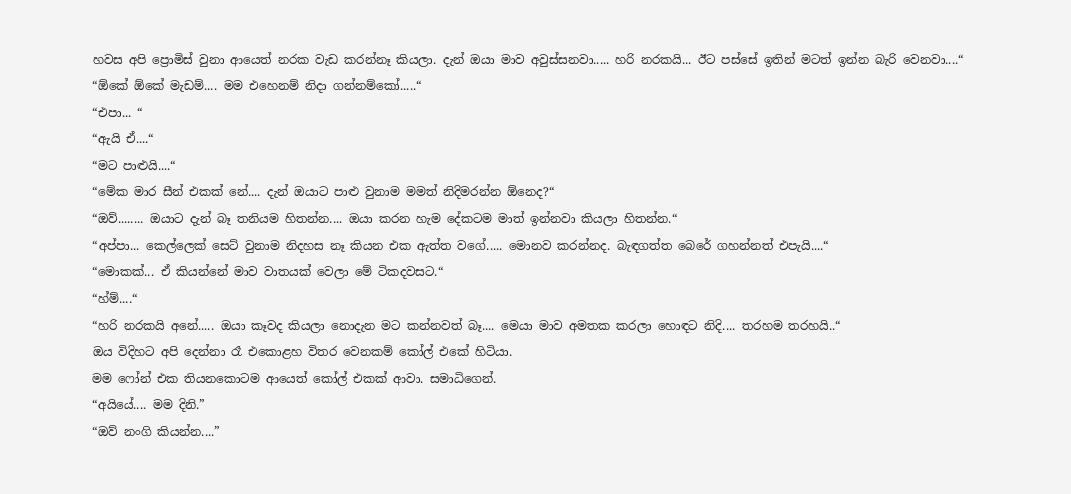හවස අපි ප්‍රොමිස් වුනා ආයෙත් නරක වැඩ කරන්නෑ කියලා. දැන් ඔයා මාව අවුස්සනවා..... හරි නරකයි... ඊට පස්සේ ඉතින් මටත් ඉන්න බැරි වෙනවා....“
“ඕකේ ඕකේ මැඩම්.... මම එහෙනම් නිදා ගන්නම්කෝ.....“
“එපා... “
“ඇයි ඒ....“
“මට පාළුයි....“
“මේක මාර සීන් එකක් නේ.... දැන් ඔයාට පාළු වුනාම මමත් නිදිමරන්න ඕනෙද?“
“ඔව්........ ඔයාට දැන් බෑ තනියම හිතන්න.... ඔයා කරන හැම දේකටම මාත් ඉන්නවා කියලා හිතන්න.“
“අප්පා... කෙල්ලෙක් සෙට් වුනාම නිදහස නෑ කියන එක ඇත්ත වගේ..... මොනව කරන්නද. බැඳගත්ත බෙරේ ගහන්නත් එපැයි....“
“මොකක්... ඒ කියන්නේ මාව වාතයක් වෙලා මේ ටිකදවසට.“
“හ්ම්....“
“හරි නරකයි අනේ..... ඔයා කෑවද කියලා නොදැන මට කන්නවත් බෑ.... මෙයා මාව අමතක කරලා හොඳට නිදි.... තරහම තරහයි..“
ඔය විදිහට අපි දෙන්නා රෑ එකොළහ විතර වෙනකම් කෝල් එකේ හිටියා.
මම ෆෝන් එක තියනකොටම ආයෙත් කෝල් එකක් ආවා. සමාධිගෙන්.
“අයියේ.... මම දිනි.”
“ඔව් නංගි කියන්න....”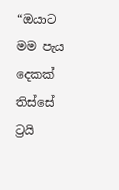“ඔයාට මම පැය දෙකක් තිස්සේ ට්‍රයි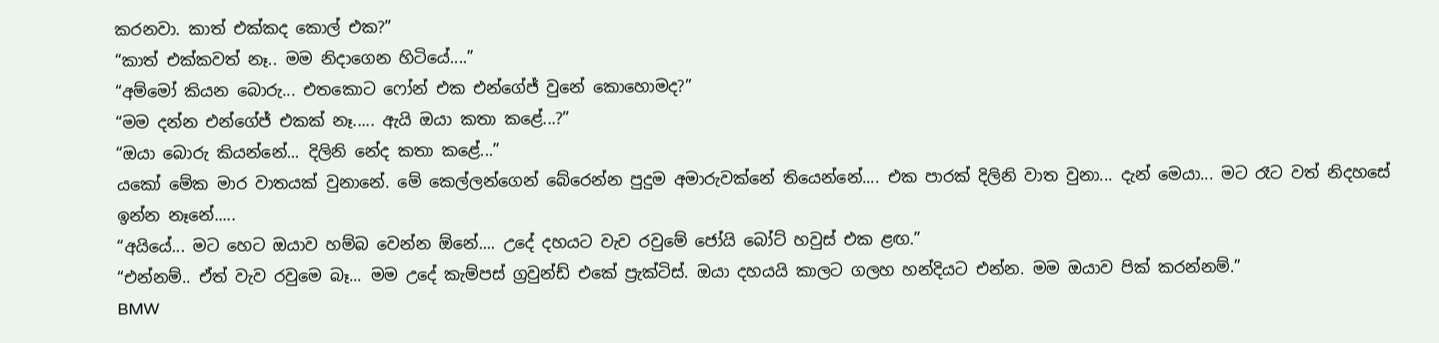කරනවා. කාත් එක්කද කොල් එක?”
“කාත් එක්කවත් නෑ.. මම නිදාගෙන හිටියේ....”
“අම්මෝ කියන බොරු... එතකොට ෆෝන් එක එන්ගේජ් වුනේ කොහොමද?”
“මම දන්න එන්ගේජ් එකක් නෑ..... ඇයි ඔයා කතා කළේ...?”
“ඔයා බොරු කියන්නේ... දිලිනි නේද කතා කළේ...”
යකෝ මේක මාර වාතයක් වුනානේ. මේ කෙල්ලන්ගෙන් බේරෙන්න පුදුම අමාරුවක්නේ තියෙන්නේ.... එක පාරක් දිලිනි වාත වුනා... දැන් මෙයා... මට රෑට වත් නිදහසේ ඉන්න නෑනේ.....
“අයියේ... මට හෙට ඔයාව හම්බ වෙන්න ඕනේ.... උදේ දහයට වැව රවුමේ ජෝයි බෝට් හවුස් එක ළඟ.”
“එන්නම්.. ඒත් වැව රවුමෙ බෑ... මම උදේ කැම්පස් ග්‍රවුන්ඩ් එකේ ප්‍රැක්ටිස්. ඔයා දහයයි කාලට ගලහ හන්දියට එන්න. මම ඔයාව පික් කරන්නම්.”
BMW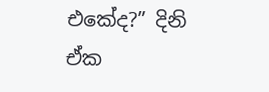එකේද?” දිනි ඒක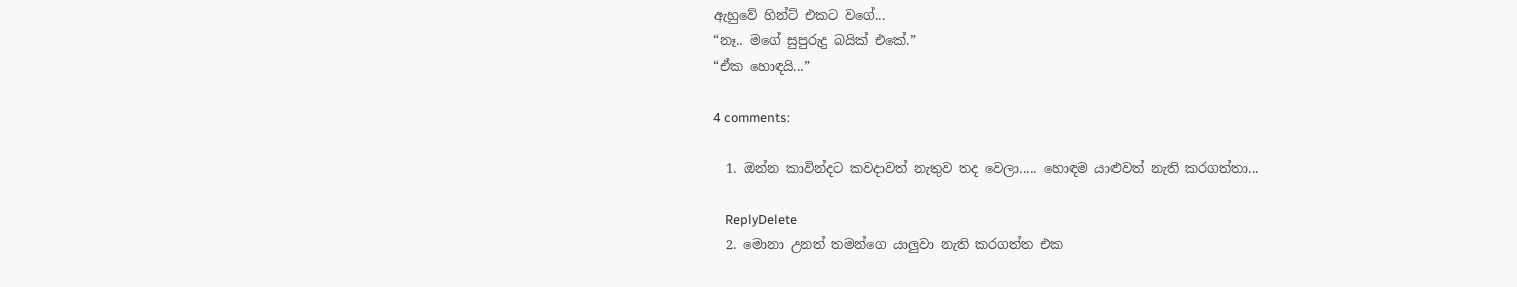ඇහුවේ හින්ට් එකට වගේ...
“නෑ.. මගේ සුපුරුදු බයික් එකේ.”
“ඒක හොඳයි...”

4 comments:

  1. ඔන්න කාවින්දට කවදාවත් නැතුව තද වෙලා..... හොඳම යාළුවත් නැති කරගත්තා...

    ReplyDelete
  2. මොනා උනත් තමන්ගෙ යාලුවා නැති කරගත්ත එක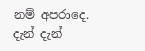නම් අපරාදෙ. දැන් දැන්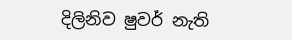දිලිනිව ෂුවර් නැති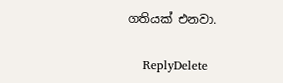ගතියක් එනවා.

    ReplyDelete